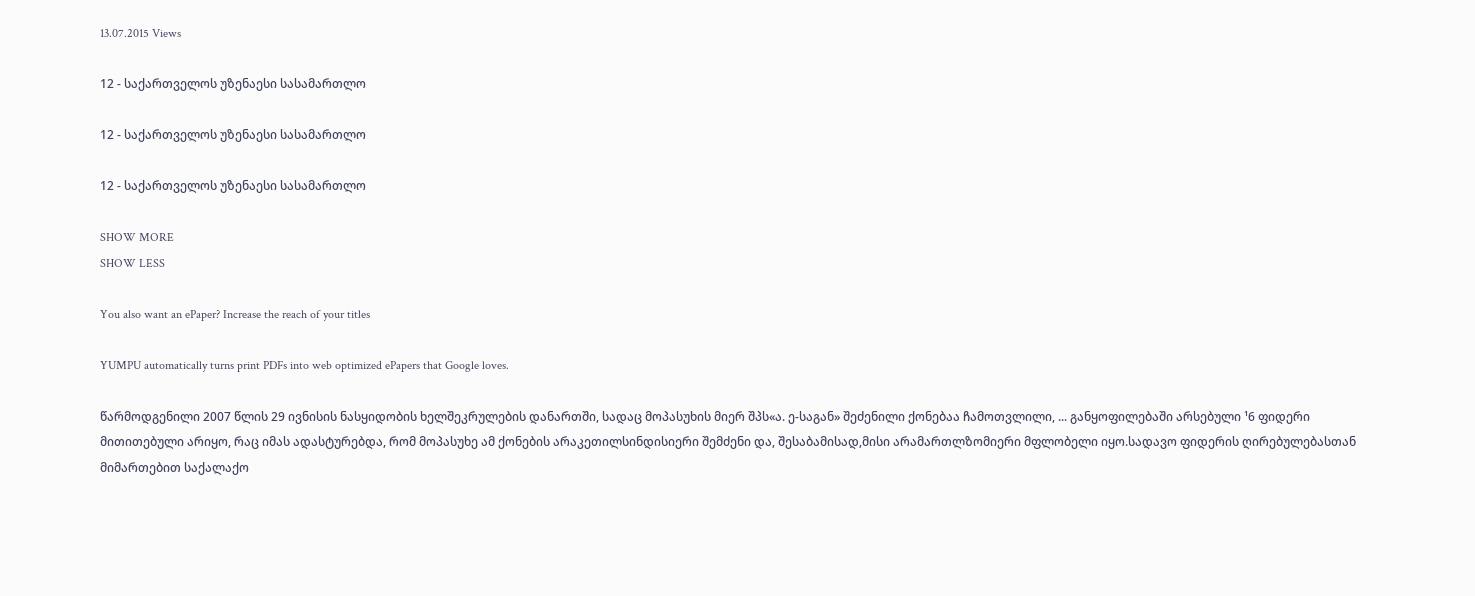13.07.2015 Views

12 - საქართველოს უზენაესი სასამართლო

12 - საქართველოს უზენაესი სასამართლო

12 - საქართველოს უზენაესი სასამართლო

SHOW MORE
SHOW LESS

You also want an ePaper? Increase the reach of your titles

YUMPU automatically turns print PDFs into web optimized ePapers that Google loves.

წარმოდგენილი 2007 წლის 29 ივნისის ნასყიდობის ხელშეკრულების დანართში, სადაც მოპასუხის მიერ შპს«ა. ე-საგან» შეძენილი ქონებაა ჩამოთვლილი, ... განყოფილებაში არსებული ¹6 ფიდერი მითითებული არიყო, რაც იმას ადასტურებდა, რომ მოპასუხე ამ ქონების არაკეთილსინდისიერი შემძენი და, შესაბამისად,მისი არამართლზომიერი მფლობელი იყო.სადავო ფიდერის ღირებულებასთან მიმართებით საქალაქო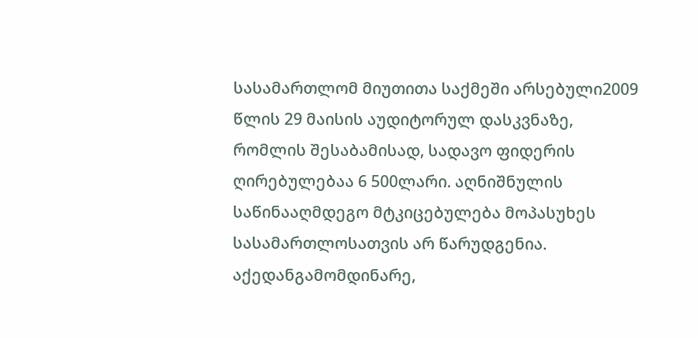სასამართლომ მიუთითა საქმეში არსებული2009 წლის 29 მაისის აუდიტორულ დასკვნაზე, რომლის შესაბამისად, სადავო ფიდერის ღირებულებაა 6 500ლარი. აღნიშნულის საწინააღმდეგო მტკიცებულება მოპასუხეს სასამართლოსათვის არ წარუდგენია. აქედანგამომდინარე,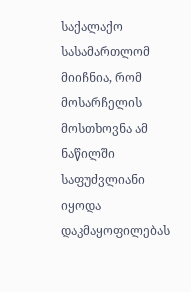საქალაქო სასამართლომ მიიჩნია, რომ მოსარჩელის მოსთხოვნა ამ ნაწილში საფუძვლიანი იყოდა დაკმაყოფილებას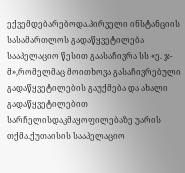ექვემდებარებოდა.პირველი ინსტანციის სასამართლოს გადაწყვეტილება სააპელაციო წესით გაასაჩივრა სს «ე. ჯ-მ»,რომელმაც მოითხოვა გასაჩივრებული გადაწყვეტილების გაუქმება და ახალი გადაწყვეტილებით სარჩელისდაკმაყოფილებაზე უარის თქმა.ქუთაისის სააპელაციო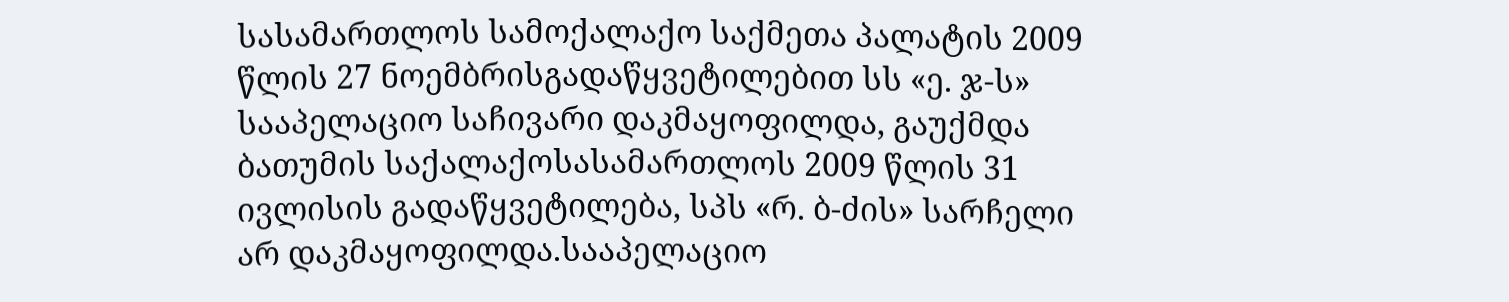სასამართლოს სამოქალაქო საქმეთა პალატის 2009 წლის 27 ნოემბრისგადაწყვეტილებით სს «ე. ჯ-ს» სააპელაციო საჩივარი დაკმაყოფილდა, გაუქმდა ბათუმის საქალაქოსასამართლოს 2009 წლის 31 ივლისის გადაწყვეტილება, სპს «რ. ბ-ძის» სარჩელი არ დაკმაყოფილდა.სააპელაციო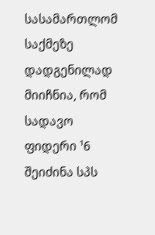სასამართლომ საქმეზე დადგენილად მიიჩნია, რომ სადავო ფიდერი ¹6 შეიძინა სპს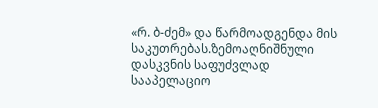«რ. ბ-ძემ» და წარმოადგენდა მის საკუთრებას.ზემოაღნიშნული დასკვნის საფუძვლად სააპელაციო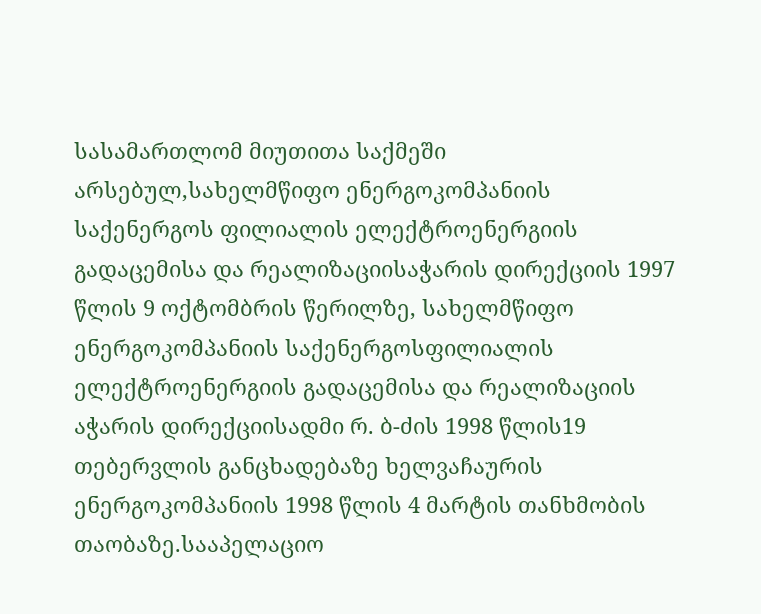სასამართლომ მიუთითა საქმეში არსებულ,სახელმწიფო ენერგოკომპანიის საქენერგოს ფილიალის ელექტროენერგიის გადაცემისა და რეალიზაციისაჭარის დირექციის 1997 წლის 9 ოქტომბრის წერილზე, სახელმწიფო ენერგოკომპანიის საქენერგოსფილიალის ელექტროენერგიის გადაცემისა და რეალიზაციის აჭარის დირექციისადმი რ. ბ-ძის 1998 წლის19 თებერვლის განცხადებაზე ხელვაჩაურის ენერგოკომპანიის 1998 წლის 4 მარტის თანხმობის თაობაზე.სააპელაციო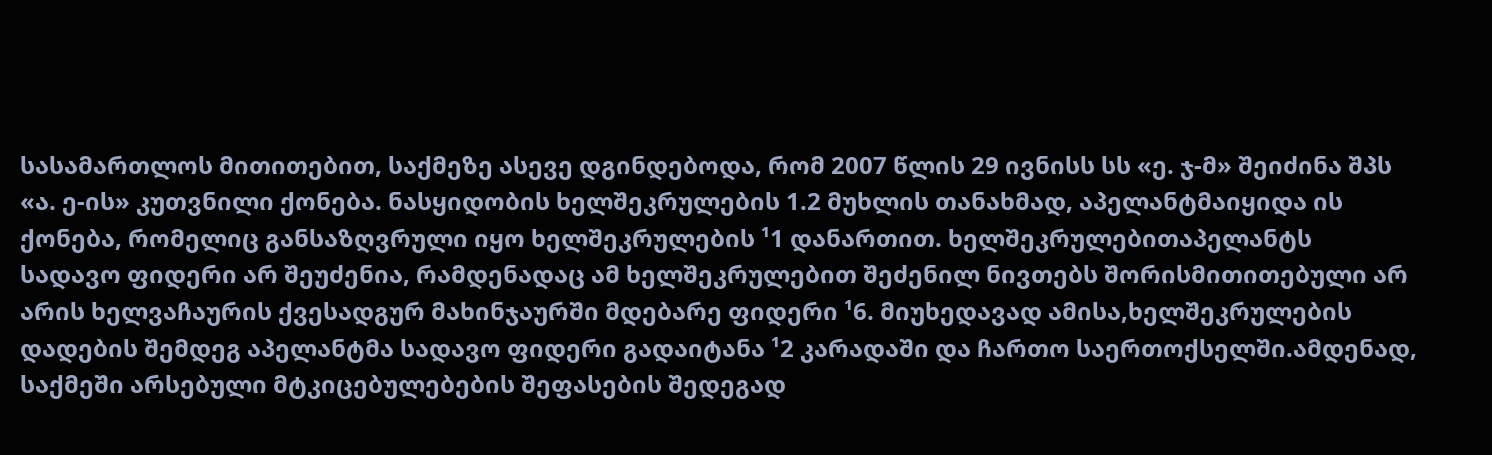სასამართლოს მითითებით, საქმეზე ასევე დგინდებოდა, რომ 2007 წლის 29 ივნისს სს «ე. ჯ-მ» შეიძინა შპს «ა. ე-ის» კუთვნილი ქონება. ნასყიდობის ხელშეკრულების 1.2 მუხლის თანახმად, აპელანტმაიყიდა ის ქონება, რომელიც განსაზღვრული იყო ხელშეკრულების ¹1 დანართით. ხელშეკრულებითაპელანტს სადავო ფიდერი არ შეუძენია, რამდენადაც ამ ხელშეკრულებით შეძენილ ნივთებს შორისმითითებული არ არის ხელვაჩაურის ქვესადგურ მახინჯაურში მდებარე ფიდერი ¹6. მიუხედავად ამისა,ხელშეკრულების დადების შემდეგ აპელანტმა სადავო ფიდერი გადაიტანა ¹2 კარადაში და ჩართო საერთოქსელში.ამდენად, საქმეში არსებული მტკიცებულებების შეფასების შედეგად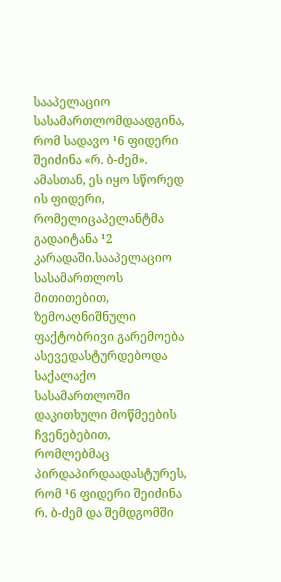სააპელაციო სასამართლომდაადგინა, რომ სადავო ¹6 ფიდერი შეიძინა «რ. ბ-ძემ». ამასთან, ეს იყო სწორედ ის ფიდერი, რომელიცაპელანტმა გადაიტანა ¹2 კარადაში.სააპელაციო სასამართლოს მითითებით, ზემოაღნიშნული ფაქტობრივი გარემოება ასევედასტურდებოდა საქალაქო სასამართლოში დაკითხული მოწმეების ჩვენებებით, რომლებმაც პირდაპირდაადასტურეს, რომ ¹6 ფიდერი შეიძინა რ. ბ-ძემ და შემდგომში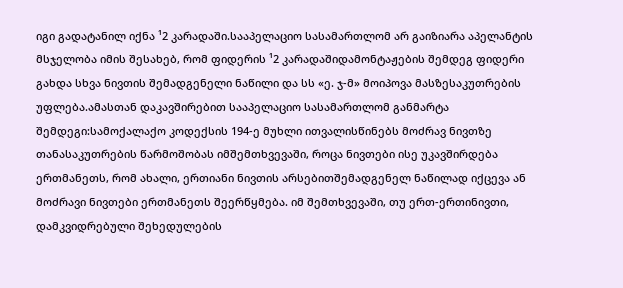იგი გადატანილ იქნა ¹2 კარადაში.სააპელაციო სასამართლომ არ გაიზიარა აპელანტის მსჯელობა იმის შესახებ, რომ ფიდერის ¹2 კარადაშიდამონტაჟების შემდეგ ფიდერი გახდა სხვა ნივთის შემადგენელი ნაწილი და სს «ე. ჯ-მ» მოიპოვა მასზესაკუთრების უფლება.ამასთან დაკავშირებით სააპელაციო სასამართლომ განმარტა შემდეგი:სამოქალაქო კოდექსის 194-ე მუხლი ითვალისწინებს მოძრავ ნივთზე თანასაკუთრების წარმოშობას იმშემთხვევაში, როცა ნივთები ისე უკავშირდება ერთმანეთს, რომ ახალი, ერთიანი ნივთის არსებითშემადგენელ ნაწილად იქცევა ან მოძრავი ნივთები ერთმანეთს შეერწყმება. იმ შემთხვევაში, თუ ერთ-ერთინივთი, დამკვიდრებული შეხედულების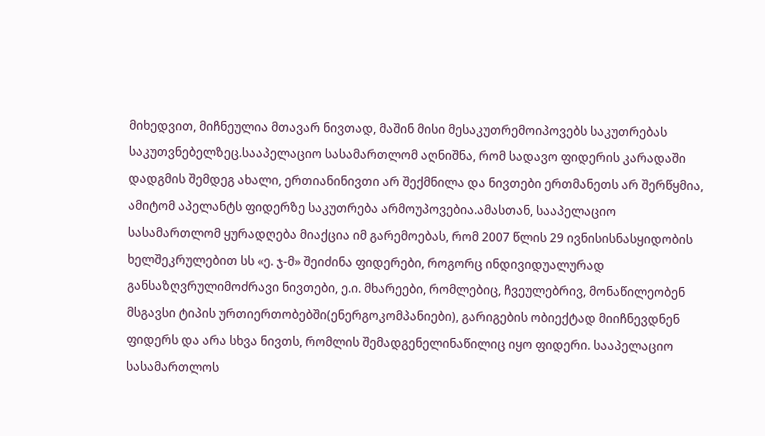მიხედვით, მიჩნეულია მთავარ ნივთად, მაშინ მისი მესაკუთრემოიპოვებს საკუთრებას საკუთვნებელზეც.სააპელაციო სასამართლომ აღნიშნა, რომ სადავო ფიდერის კარადაში დადგმის შემდეგ ახალი, ერთიანინივთი არ შექმნილა და ნივთები ერთმანეთს არ შერწყმია, ამიტომ აპელანტს ფიდერზე საკუთრება არმოუპოვებია.ამასთან, სააპელაციო სასამართლომ ყურადღება მიაქცია იმ გარემოებას, რომ 2007 წლის 29 ივნისისნასყიდობის ხელშეკრულებით სს «ე. ჯ-მ» შეიძინა ფიდერები, როგორც ინდივიდუალურად განსაზღვრულიმოძრავი ნივთები, ე.ი. მხარეები, რომლებიც, ჩვეულებრივ, მონაწილეობენ მსგავსი ტიპის ურთიერთობებში(ენერგოკომპანიები), გარიგების ობიექტად მიიჩნევდნენ ფიდერს და არა სხვა ნივთს, რომლის შემადგენელინაწილიც იყო ფიდერი. სააპელაციო სასამართლოს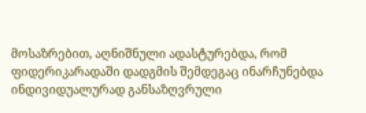მოსაზრებით, აღნიშნული ადასტურებდა, რომ ფიდერიკარადაში დადგმის შემდეგაც ინარჩუნებდა ინდივიდუალურად განსაზღვრული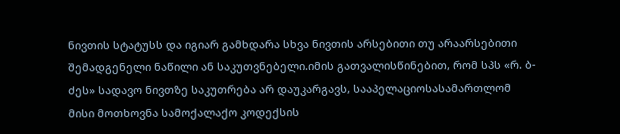ნივთის სტატუსს და იგიარ გამხდარა სხვა ნივთის არსებითი თუ არაარსებითი შემადგენელი ნაწილი ან საკუთვნებელი.იმის გათვალისწინებით, რომ სპს «რ. ბ-ძეს» სადავო ნივთზე საკუთრება არ დაუკარგავს, სააპელაციოსასამართლომ მისი მოთხოვნა სამოქალაქო კოდექსის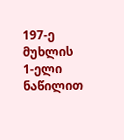197-ე მუხლის 1-ელი ნაწილით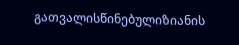გათვალისწინებულიზიანის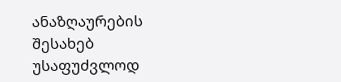ანაზღაურების შესახებ უსაფუძვლოდ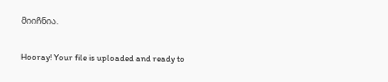მიიჩნია.

Hooray! Your file is uploaded and ready to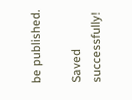be published.

Saved successfully!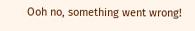Ooh no, something went wrong!